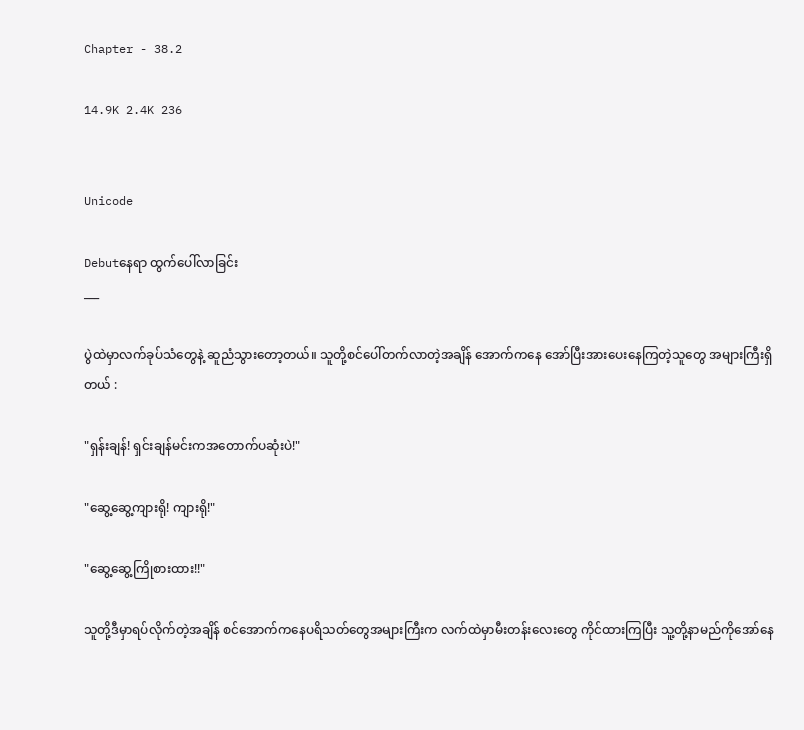Chapter - 38.2

14.9K 2.4K 236


Unicode

Debutနေရာ ထွက်ပေါ်လာခြင်း
___

ပွဲထဲမှာလက်ခုပ်သံတွေနဲ့ ဆူညံသွားတော့တယ်။ သူတို့စင်ပေါ်တက်လာတဲ့အချိန် အောက်ကနေ အော်ပြီးအားပေးနေကြတဲ့သူတွေ အများကြီးရှိတယ် :

"ရှန်းချန်! ရှင်းချန်မင်းကအတောက်ပဆုံးပဲ!"

"ဆွေ့ဆွေ့ကျားရို! ကျားရို!"

"ဆွေ့ဆွေ့ကြိုစားထား!!"

သူတို့ဒီမှာရပ်လိုက်တဲ့အချိန် စင်အောက်ကနေပရိသတ်တွေအများကြီးက လက်ထဲမှာမီးတန်းလေးတွေ ကိုင်ထားကြပြီး သူ့တို့နာမည်ကိုအော်နေ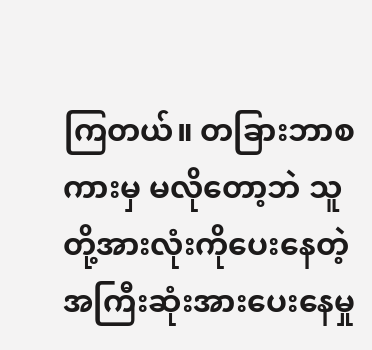ကြတယ်။ တခြားဘာစကားမှ မလိုတော့ဘဲ သူတို့အားလုံးကိုပေးနေတဲ့ အကြီးဆုံးအားပေးနေမှု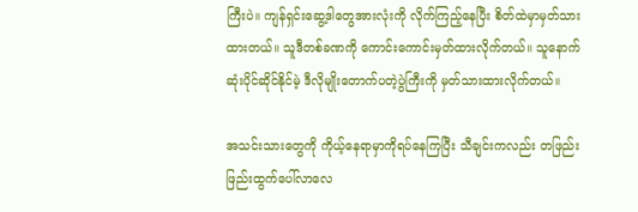ကြီးပဲ။ ကျန်ရှင်းဆွေ့ဒါတွေအားလုံးကို လိုက်ကြည့်နေပြီး စိတ်ထဲမှာမှတ်သားထားတယ်။ သူဒီတစ်ခဏကို ကောင်းကောင်းမှတ်ထားလိုက်တယ်။ သူနောက်ဆုံးပိုင်ဆိုင်နိုင်မဲ့ ဒီလိုမျိုးတောက်ပတဲ့ပွဲကြီးကို မှတ်သားထားလိုက်တယ်။

အသင်းသားတွေကို ကိုယ့်နေရာမှာကိုရပ်နေကြပြီး သီချင်းကလည်း တဖြည်းဖြည်းထွက်ပေါ်လာလေ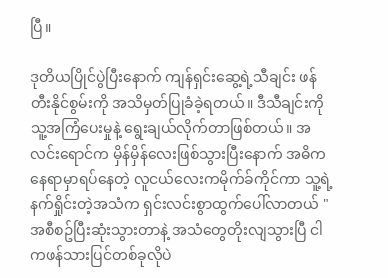ပြီ။

ဒုတိယပြိုင်ပွဲပြီးနောက် ကျန်ရှင်းဆွေ့ရဲ့သီချင်း ဖန်တီးနိုင်စွမ်းကို အသိမှတ်ပြုခံခဲ့ရတယ်။ ဒီသီချင်းကိုသူ့အကြံပေးမှုနဲ့ ရွေးချယ်လိုက်တာဖြစ်တယ်။ အလင်းရောင်က မှိန်မှိန်လေးဖြစ်သွားပြီးနောက် အဓိကနေရာမှာရပ်နေတဲ့ လူငယ်လေးကမိုက်ခ်ကိုင်ကာ သူ့ရဲ့နက်ရှိုင်းတဲ့အသံက ရှင်းလင်းစွာထွက်ပေါ်လာတယ် "အစီစဥ်ပြီးဆုံးသွားတာနဲ့ အသံတွေတိုးလျသွားပြီ ငါကဖန်သားပြင်တစ်ခုလိုပဲ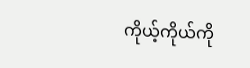ကိုယ့်ကိုယ်ကို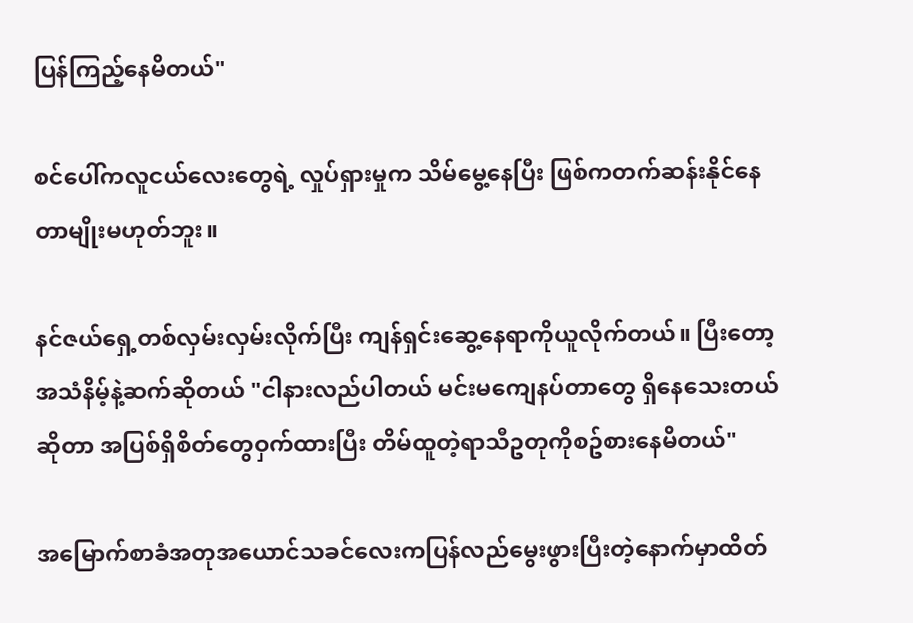ပြန်ကြည့်နေမိတယ်"

စင်ပေါ်ကလူငယ်လေးတွေရဲ့ လှုပ်ရှားမှုက သိမ်မွေ့နေပြီး ဖြစ်ကတက်ဆန်းနိုင်နေတာမျိုးမဟုတ်ဘူး။

နင်ဇယ်ရှေ့တစ်လှမ်းလှမ်းလိုက်ပြီး ကျန်ရှင်းဆွေ့နေရာကိုယူလိုက်တယ်။ ပြီးတော့အသံနိမ့်နဲ့ဆက်ဆိုတယ် "ငါနားလည်ပါတယ် မင်းမကျေနပ်တာတွေ ရှိနေသေးတယ်ဆိုတာ အပြစ်ရှိစိတ်တွေဝှက်ထားပြီး တိမ်ထူတဲ့ရာသီဥတုကိုစဥ်စားနေမိတယ်"

အမြောက်စာခံအတုအယောင်သခင်လေးကပြန်လည်မွေးဖွားပြီးတဲ့နောက်မှာထိတ်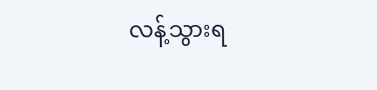လန့်သွားရ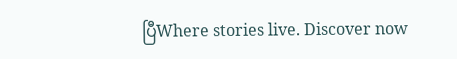ပြီWhere stories live. Discover now